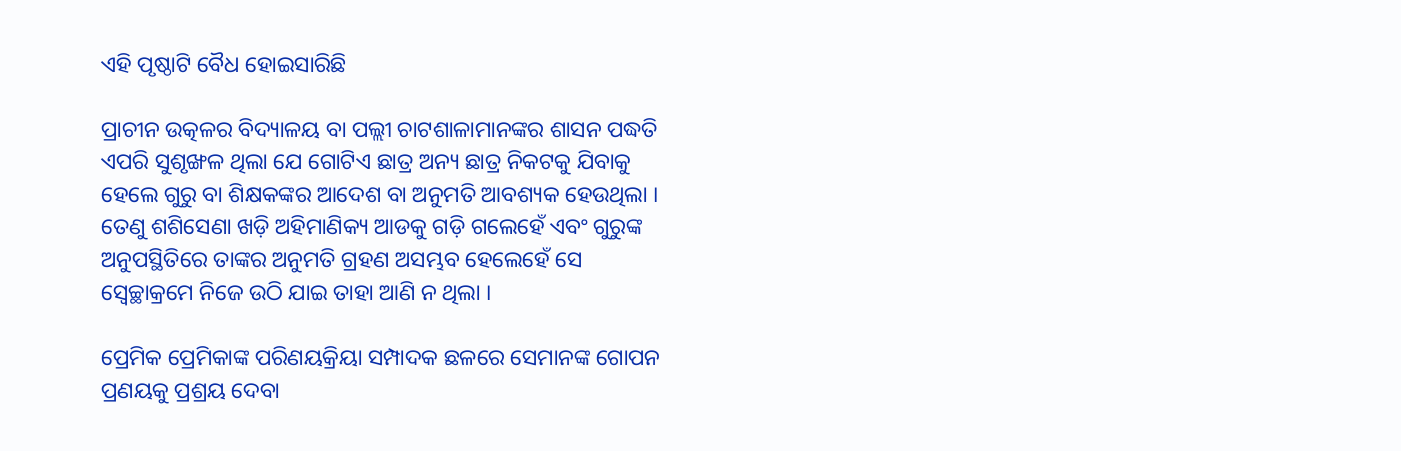ଏହି ପୃଷ୍ଠାଟି ବୈଧ ହୋଇସାରିଛି

ପ୍ରାଚୀନ ଉତ୍କଳର ବିଦ୍ୟାଳୟ ବା ପଲ୍ଲୀ ଚାଟଶାଳାମାନଙ୍କର ଶାସନ ପ‌ଦ୍ଧତି ଏପରି ସୁଶୃଙ୍ଖଳ ଥିଲା ଯେ ଗୋଟିଏ ଛାତ୍ର ଅନ୍ୟ ଛାତ୍ର ନିକଟକୁ ଯିବାକୁ ହେଲେ ଗୁରୁ ବା ଶିକ୍ଷକଙ୍କର ଆଦେଶ ବା ଅନୁମତି ଆବଶ୍ୟକ ହେଉଥିଲା । ତେଣୁ ଶଶିସେଣା ଖଡ଼ି ଅହିମାଣିକ୍ୟ ଆଡକୁ ଗଡ଼ି ଗଲେହେଁ ଏବଂ ଗୁରୁଙ୍କ ଅନୁପସ୍ଥିତିରେ ତାଙ୍କର ଅନୁମତି ଗ୍ରହଣ ଅସମ୍ଭବ ହେଲେହେଁ ସେ ସ୍ୱେଚ୍ଛାକ୍ରମେ ନିଜେ ଉଠି ଯାଇ ତାହା ଆଣି ନ ଥିଲା ।

ପ୍ରେମିକ ପ୍ରେମିକାଙ୍କ ପରିଣୟକ୍ରିୟା ସମ୍ପାଦକ ଛଳରେ ସେମାନଙ୍କ ଗୋପନ ପ୍ରଣୟକୁ ପ୍ରଶ୍ରୟ ଦେବା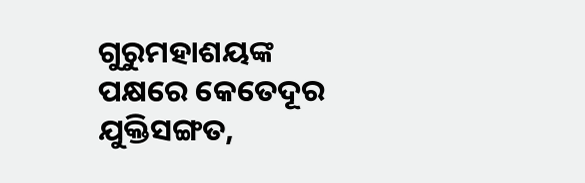ଗୁରୁମହାଶୟଙ୍କ ପକ୍ଷରେ କେତେଦୂର ଯୁକ୍ତିସଙ୍ଗତ,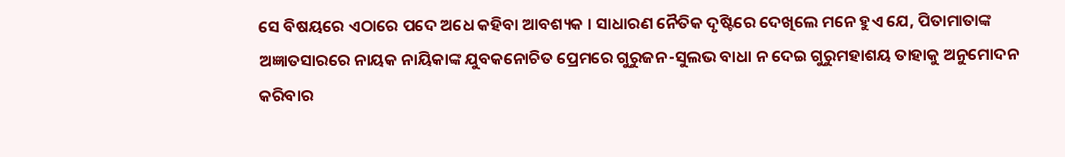ସେ ବିଷୟରେ ଏଠାରେ ପଦେ ଅଧେ କ‌ହିବା ଆବଶ୍ୟକ । ସାଧାରଣ ନୈତିକ ଦୃଷ୍ଟିରେ ଦେଖିଲେ ମନେ ହୁଏ ଯେ, ପିତାମାତାଙ୍କ ଅଜ୍ଞାତସାରରେ ନାୟକ ନାୟିକାଙ୍କ ଯୁବକନୋଚିତ ପ୍ରେମରେ ଗୁରୁଜନ-ସୁଲଭ ବାଧା ନ ଦେଇ ଗୁରୁମହାଶୟ ତାହାକୁ ଅନୁମୋଦନ କରିବାର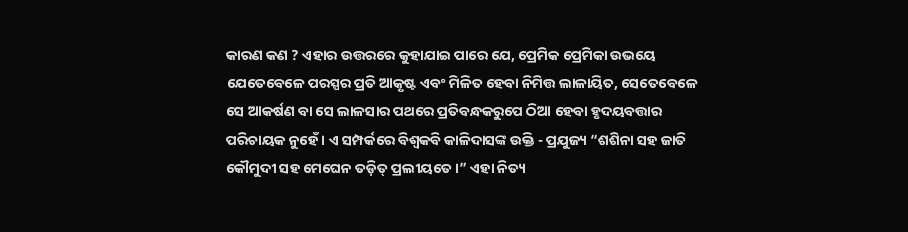କାରଣ କଣ ? ଏହାର ଉତ୍ତରରେ କୁହାଯାଇ ପାରେ ଯେ, ପ୍ରେମିକ ପ୍ରେମିକା ଉଭୟେ ଯେତେବେଳେ ପରସ୍ପର ପ୍ରତି ଆକୃଷ୍ଟ ଏବଂ ମିଳିତ ହେବା ନିମିତ୍ତ ଲାଳାୟିତ, ସେତେବେଳେ ସେ ଆକର୍ଷଣ ବା ସେ ଲାଳସାର ପଥରେ ପ୍ରତିବନ୍ଧକରୁପେ ଠିଆ ହେବା ହୃଦୟବତ୍ତାର ପରିଚାୟକ ନୁହେଁ । ଏ ସମ୍ପର୍କରେ ବିଶ୍ୱକବି କାଳିଦାସଙ୍କ ଉକ୍ତି - ପ୍ର‌ଯୁଜ୍ୟ “ଶଶିନା ସହ ଜାତି କୌମୁଦୀ ସହ ମେଘେନ ତଡ଼ିତ୍ ପ୍ରଲୀୟତେ ।” ଏହା ନିତ୍ୟ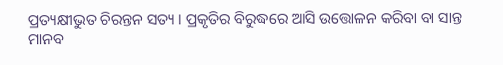ପ୍ରତ୍ୟକ୍ଷୀଭୁତ ଚିରନ୍ତନ ସତ୍ୟ । ପ୍ରକୃତିର ବିରୁଦ୍ଧରେ ଆସି ଉତ୍ତୋଳନ କରିବା ବା ସାନ୍ତ ମାନବ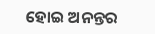ହୋଇ ଅନନ୍ତର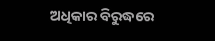ଅଧିକାର ବିରୁଦ୍ଧରେ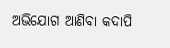ଅଭିଯୋଗ ଆଣିବା କଦାପି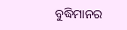ବୁଦ୍ଧିମାନର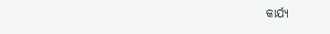କାର୍ଯ୍ୟ